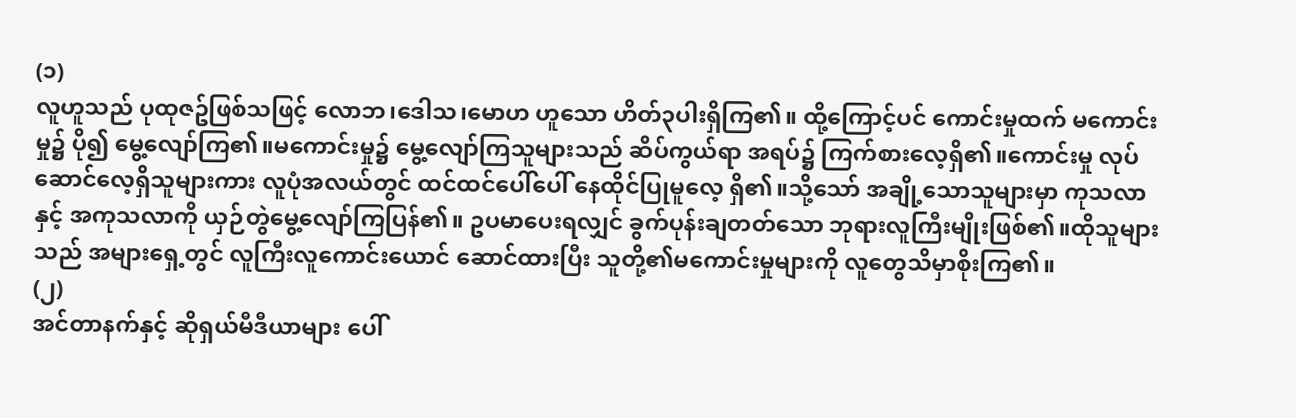(၁)
လူဟူသည် ပုထုဇဥ်ဖြစ်သဖြင့် လောဘ၊ဒေါသ၊မောဟ ဟူသော ဟိတ်၃ပါးရှိကြ၏။ ထို့ကြောင့်ပင် ကောင်းမှုထက် မကောင်းမှု၌ ပို၍ မွေ့လျော်ကြ၏။မကောင်းမှု၌ မွေ့လျော်ကြသူများသည် ဆိပ်ကွယ်ရာ အရပ်၌ ကြက်စားလေ့ရှိ၏။ကောင်းမှု လုပ်ဆောင်လေ့ရှိသူများကား လူပုံအလယ်တွင် ထင်ထင်ပေါ်ပေါ် နေထိုင်ပြုမူလေ့ ရှိ၏။သို့သော် အချို့သောသူများမှာ ကုသလာနှင့် အကုသလာကို ယှဉ်တွဲမွေ့လျော်ကြပြန်၏။ ဥပမာပေးရလျှင် ခွက်ပုန်းချတတ်သော ဘုရားလူကြီးမျိုးဖြစ်၏။ထိုသူများသည် အများရှေ့တွင် လူကြီးလူကောင်းယောင် ဆောင်ထားပြီး သူတို့၏မကောင်းမှုများကို လူတွေသိမှာစိုးကြ၏။
(၂)
အင်တာနက်နှင့် ဆိုရှယ်မီဒီယာများ ပေါ်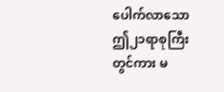ပေါက်လာသော ဤ၂၁ရာစုကြီးတွင်ကား မ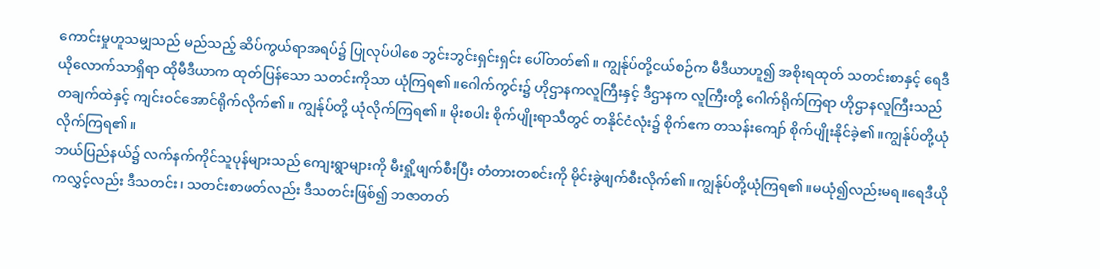ကောင်းမှုဟူသမျှသည် မည်သည့် ဆိပ်ကွယ်ရာအရပ်၌ ပြုလုပ်ပါစေ ဘွင်းဘွင်းရှင်းရှင်း ပေါ်တတ်၏။ ကျွန်ုပ်တို့ငယ်စဉ်က မီဒီယာဟူ၍ အစိုးရထုတ် သတင်းစာနှင့် ရေဒီယိုလောက်သာရှိရာ ထိုမီဒီယာက ထုတ်ပြန်သော သတင်းကိုသာ ယုံကြရ၏။ဂေါက်ကွင်း၌ ဟိုဌာနကလူကြီးနှင့် ဒီဌာနက လူကြီးတို့ ဂေါက်ရိုက်ကြရာ ဟိုဌာနလူကြီးသည်
တချက်ထဲနှင့် ကျင်းဝင်အောင်ရိုက်လိုက်၏။ ကျွန်ုပ်တို့ ယုံလိုက်ကြရ၏။ မိုးစပါး စိုက်ပျိုးရာသီတွင် တနိုင်ငံလုံး၌ စိုက်ဧက တသန်းကျော် စိုက်ပျိုးနိုင်ခဲ့၏။ကျွန်ုပ်တို့ယုံလိုက်ကြရ၏။
ဘယ်ပြည်နယ်၌ လက်နက်ကိုင်သူပုန်များသည် ကျေးရွာများကို မီးရှို့ဖျက်စီးပြီး တံတားတစင်းကို မိုင်းခွဲဖျက်စီးလိုက်၏။ကျွန်ုပ်တို့ယုံကြရ၏။မယုံ၍လည်းမရ။ရေဒီယိုကလွှင့်လည်း ဒီသတင်း၊ သတင်းစာဖတ်လည်း ဒီသတင်းဖြစ်၍ ဘဇာတတ်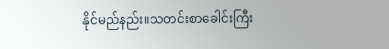နိုင်မည်နည်း။သတင်းစာခေါင်းကြီး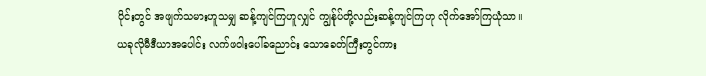ပိုင်းတွင် အဖျက်သမားဟူသမျှ ဆန့်ကျင်ကြဟူလျှင် ကျွန်ုပ်တို့လည်းဆန့်ကျင်ကြဟု လိုက်အော်ကြယုံသာ။
ယခုလိုမီဒီယာအပေါင်း လက်ဖဝါးပေါ်ခညောင်း သောခေတ်ကြီးတွင်ကား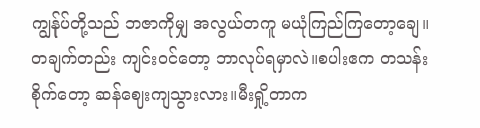ကျွန်ုပ်တို့သည် ဘဇာကိုမျှ အလွယ်တကူ မယုံကြည်ကြတော့ချေ။တချက်တည်း ကျင်းဝင်တော့ ဘာလုပ်ရမှာလဲ။စပါးဧက တသန်းစိုက်တော့ ဆန်ဈေးကျသွားလား။မီးရှို့တာက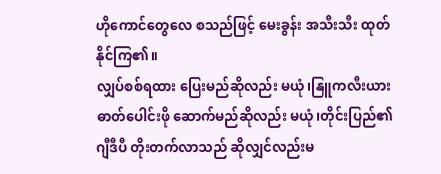ဟိုကောင်တွေလေ စသည်ဖြင့် မေးခွန်း အသီးသီး ထုတ်နိုင်ကြ၏။
လျှပ်စစ်ရထား ပြေးမည်ဆိုလည်း မယုံ၊နြူကလီးယားဓာတ်ပေါင်းဖို ဆောက်မည်ဆိုလည်း မယုံ၊တိုင်းပြည်၏ ဂျီဒီပီ တိုးတက်လာသည် ဆိုလျှင်လည်းမ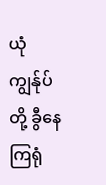ယုံ ကျွန်ုပ်တို့ ခွီနေကြရုံ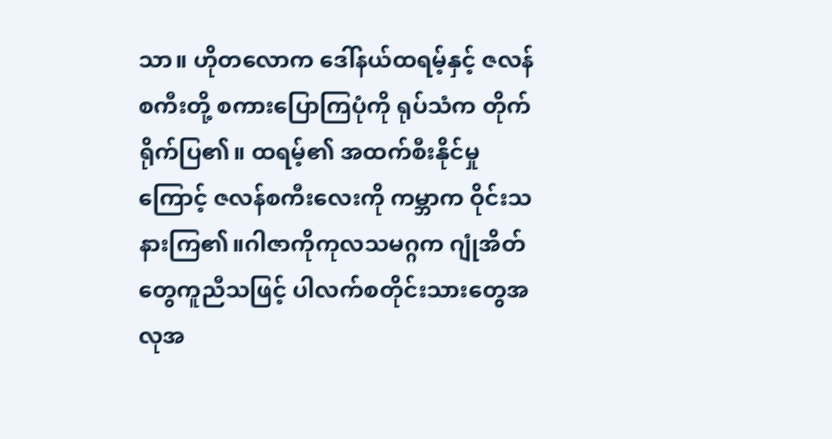သာ။ ဟိုတလောက ဒေါ်နယ်ထရမ့်နှင့် ဇလန်စကီးတို့ စကားပြောကြပုံကို ရုပ်သံက တိုက်ရိုက်ပြ၏။ ထရမ့်၏ အထက်စီးနိုင်မှုကြောင့် ဇလန်စကီးလေးကို ကမ္ဘာက ဝိုင်းသနားကြ၏။ဂါဇာကိုကုလသမဂ္ဂက ဂျုံအိတ်တွေကူညီသဖြင့် ပါလက်စတိုင်းသားတွေအလုအ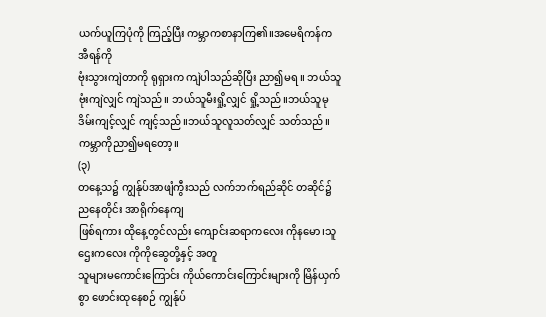ယက်ယူကြပုံကို ကြည့်ပြီး ကမ္ဘာကစာနာကြ၏။အမေရိကန်က အီရန်ကို
ဗုံးသွားကျဲတာကို ရုရှားက ကျဲပါသည်ဆိုပြီး ညာ၍မရ ။ ဘယ်သူဗုံးကျဲလျှင် ကျဲသည်။ ဘယ်သူမီးရှို့လျှင် ရှို့သည်။ဘယ်သူမုဒိမ်းကျင့်လျှင် ကျင့်သည်။ဘယ်သူလူသတ်လျှင် သတ်သည်။ကမ္ဘာကိုညာ၍မရတော့။
(၃)
တနေ့သ၌ ကျွန်ုပ်အာဖျံကွီးသည် လက်ဘက်ရည်ဆိုင် တဆိုင်၌ ညနေတိုင်း အာရိုက်နေကျ
ဖြစ်ရကား ထိုနေ့တွင်လည်း ကျောင်းဆရာကလေး ကိုနမော၊သူဌေးကလေး ကိုကိုဆွေတို့နှင့် အတူ
သူများမကောင်းကြောင်း ကိုယ်ကောင်းကြောင်းများကို မြိန်ယှက်စွာ ဖောင်းထုနေစဉ် ကျွန်ုပ်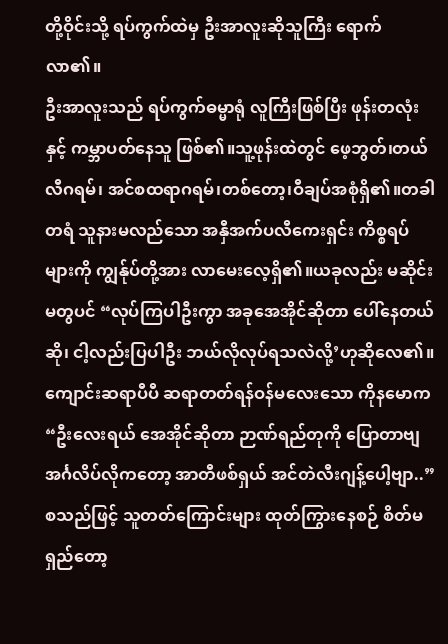တို့ဝိုင်းသို့ ရပ်ကွက်ထဲမှ ဦးအာလူးဆိုသူကြီး ရောက်လာ၏။
ဦးအာလူးသည် ရပ်ကွက်ဓမ္မာရုံ လူကြီးဖြစ်ပြီး ဖုန်းတလုံးနှင့် ကမ္ဘာပတ်နေသူ ဖြစ်၏။သူ့ဖုန်းထဲတွင် ဖေ့ဘွတ်၊တယ်လီဂရမ်၊ အင်စထရာဂရမ်၊တစ်တော့၊ဝီချပ်အစုံရှိ၏။တခါတရံ သူနားမလည်သော အနှီအက်ပလီကေးရှင်း ကိစ္စရပ်များကို ကျွန်ုပ်တို့အား လာမေးလေ့ရှိ၏။ယခုလည်း မဆိုင်းမတွပင် “လုပ်ကြပါဦးကွာ အခုအေအိုင်ဆိုတာ ပေါ်နေတယ်ဆို၊ ငါ့လည်းပြပါဦး ဘယ်လိုလုပ်ရသလဲလို့’ဟုဆိုလေ၏။
ကျောင်းဆရာပီပီ ဆရာတတ်ရန်ဝန်မလေးသော ကိုနမောက “ဦးလေးရယ် အေအိုင်ဆိုတာ ဉာဏ်ရည်တုကို ပြောတာဗျ အင်္ဂလိပ်လိုကတော့ အာတီဖစ်ရှယ် အင်တဲလီးဂျန့်ပေါ့ဗျာ..”စသည်ဖြင့် သူတတ်ကြောင်းများ ထုတ်ကြွားနေစဉ် စိတ်မရှည်တော့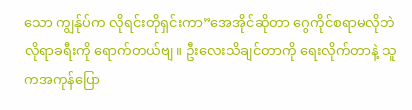သော ကျွန်ုပ်က လိုရင်းတိုရှင်းကာ”အေအိုင်ဆိုတာ ဂွေကိုင်စရာမလိုဘဲ လိုရာခရီးကို ရောက်တယ်ဗျ။ ဦးလေးသိချင်တာကို ရေးလိုက်တာနဲ့ သူကအကုန်ပြော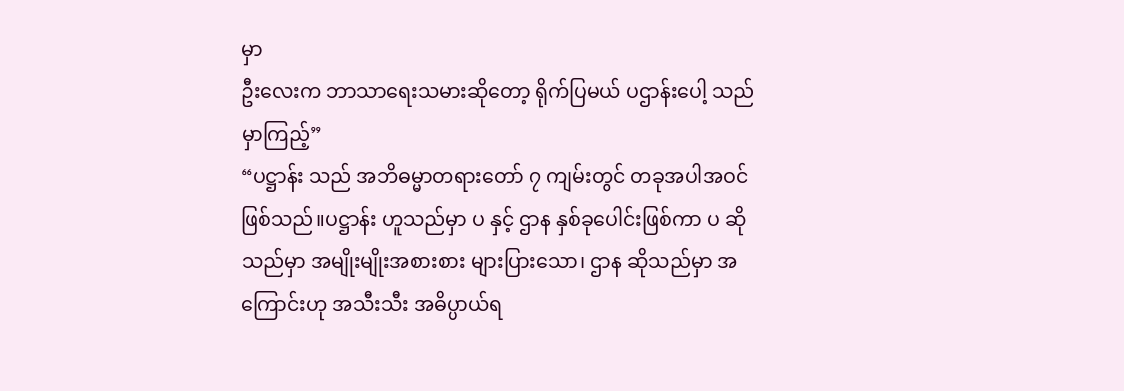မှာ
ဦးလေးက ဘာသာရေးသမားဆိုတော့ ရိုက်ပြမယ် ပဌာန်းပေါ့ သည်မှာကြည့်”
“ပဋ္ဌာန်း သည် အဘိဓမ္မာတရားတော် ၇ ကျမ်းတွင် တခုအပါအဝင်ဖြစ်သည်။ပဋ္ဌာန်း ဟူသည်မှာ ပ နှင့် ဌာန နှစ်ခုပေါင်းဖြစ်ကာ ပ ဆိုသည်မှာ အမျိုးမျိုးအစားစား များပြားသော၊ ဌာန ဆိုသည်မှာ အကြောင်းဟု အသီးသီး အဓိပ္ပာယ်ရ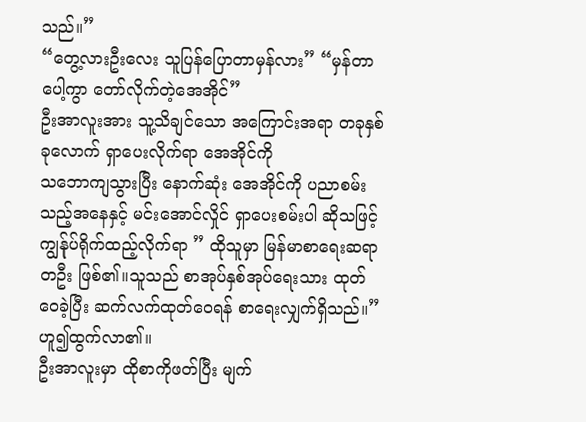သည်။”
“တွေ့လားဦးလေး သူပြန်ပြောတာမှန်လား” “မှန်တာပေါ့ကွာ တော်လိုက်တဲ့အေအိုင်”
ဦးအာလူးအား သူ့သိချင်သော အကြောင်းအရာ တခုနှစ်ခုလောက် ရှာပေးလိုက်ရာ အေအိုင်ကို
သဘောကျသွားပြီး နောက်ဆုံး အေအိုင်ကို ပညာစမ်းသည့်အနေနှင့် မင်းအောင်လှိုင် ရှာပေးစမ်းပါ ဆိုသဖြင့် ကျွန်ုပ်ရိုက်ထည့်လိုက်ရာ ” ထိုသူမှာ မြန်မာစာရေးဆရာတဦး ဖြစ်၏။သူသည် စာအုပ်နှစ်အုပ်ရေးသား ထုတ်ဝေခဲ့ပြီး ဆက်လက်ထုတ်ဝေရန် စာရေးလျှက်ရှိသည်။”ဟူ၍ထွက်လာ၏။
ဦးအာလူးမှာ ထိုစာကိုဖတ်ပြီး မျက်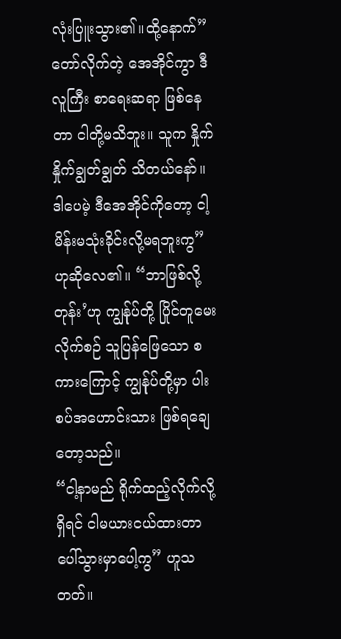လုံးပြူးသွား၏။ထို့နောက်” တော်လိုက်တဲ့ အေအိုင်ကွာ ဒီလူကြီး စာရေးဆရာ ဖြစ်နေတာ ငါတို့မသိဘူး။ သူက နှိုက်နှိုက်ချွတ်ချွတ် သိတယ်နော်။ ဒါပေမဲ့ ဒီအေအိုင်ကိုတော့ ငါ့မိန်းမသုံးခိုင်းလို့မရဘူးကွ” ဟုဆိုလေ၏။ “ဘာဖြစ်လို့တုန်း’ဟု ကျွန်ုပ်တို့ ပြိုင်တူမေးလိုက်စဉ် သူပြန်ဖြေသော စကားကြောင့် ကျွန်ုပ်တို့မှာ ပါးစပ်အဟောင်းသား ဖြစ်ရချေတော့သည်။
“ငါ့နာမည် ရိုက်ထည့်လိုက်လို့ရှိရင် ငါမယားငယ်ထားတာ ပေါ်သွားမှာပေါ့ကွ” ဟူသတတ်။